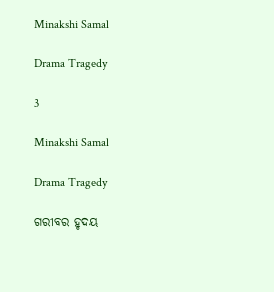Minakshi Samal

Drama Tragedy

3

Minakshi Samal

Drama Tragedy

ଗରୀବର ହୃଦୟ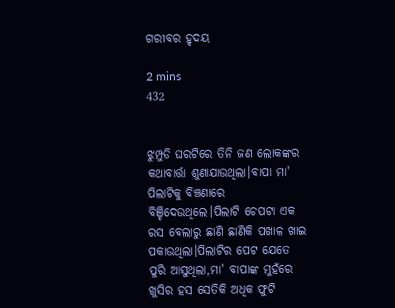ଗରୀବର ହୃଦୟ

2 mins
432


ଝୁମ୍ପୁଡି ଘରଟିରେ ତିନି ଜଣ ଲୋକଙ୍କର କଥାବାର୍ତ୍ତା ଶୁଣାଯାଉଥିଲା।ବାପା ମା' ପିଲାଟିକୁ ବିଞ୍ଚଣାରେ ବିଞ୍ଚିଦେଉଥିଲେ।ପିଲାଟି ଚେପଟା ଏକ ରସ ବେଲାରୁ ଛାଣି ଛାଣିକି ପଖାଳ ଖାଇ ପକାଉଥିଲା।ପିଲାଟିର ପେଟ ଯେତେ ପୁରି ଆସୁଥିଲା,ମା' ବାପାଙ୍କ ମୁହଁରେ ଖୁସିର ହସ ସେତିକି ଅଧିକ ଫୁଟି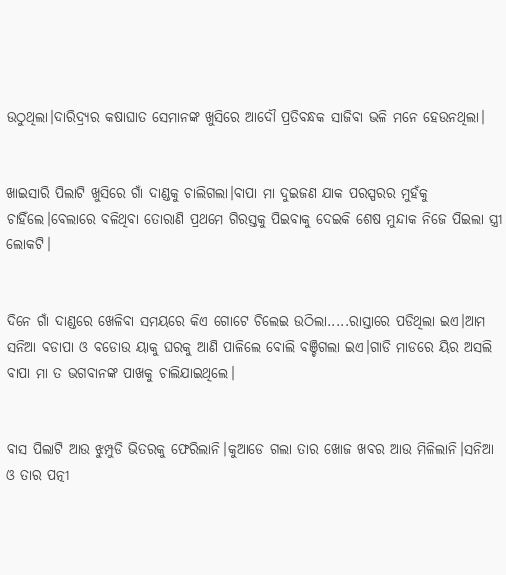ଉଠୁଥିଲା।ଦାରିଦ୍ର୍ୟର କଷାଘାତ ସେମାନଙ୍କ ଖୁସିରେ ଆଦୌ ପ୍ରତିବନ୍ଧକ ସାଜିବା ଭଳି ମନେ ହେଉନଥିଲା।


ଖାଇସାରି ପିଲାଟି ଖୁସିରେ ଗାଁ ଦାଣ୍ଡକୁ ଚାଲିଗଲା।ବାପା ମା ଦୁଇଜଣ ଯାକ ପରସ୍ପରର ମୁହଁକୁ ଚାହିଁଲେ।ବେଲାରେ ବଳିଥିବା ତୋରାଣି ପ୍ରଥମେ ଗିରସ୍ତକୁ ପିଇବାକୁ ଦେଇକି ଶେଷ ମୁନ୍ଦାକ ନିଜେ ପିଇଲା ସ୍ତ୍ରୀ ଲୋକଟି।


ଦିନେ ଗାଁ ଦାଣ୍ଡରେ ଖେଳିବା ସମୟରେ କିଏ ଗୋଟେ ଚିଲେଇ ଉଠିଲା.....ରାସ୍ତାରେ ପଡିଥିଲା ଇଏ।ଆମ ସନିଆ ବଡାପା ଓ ବଡୋଉ ୟାକୁ ଘରକୁ ଆଣି ପାଳିଲେ ବୋଲି ବଞ୍ଚିଗଲା ଇଏ।ଗାଡି ମାଡରେ ୟିର ଅସଲି ବାପା ମା ତ ଭଗବାନଙ୍କ ପାଖକୁ ଚାଲିଯାଇଥିଲେ।


ବାସ ପିଲାଟି ଆଉ ଝୁମ୍ପୁଡି ଭିତରକୁ ଫେରିଲାନି।କୁଆଡେ ଗଲା ତାର ଖୋଜ ଖବର ଆଉ ମିଳିଲାନି।ସନିଆ ଓ ତାର ପତ୍ନୀ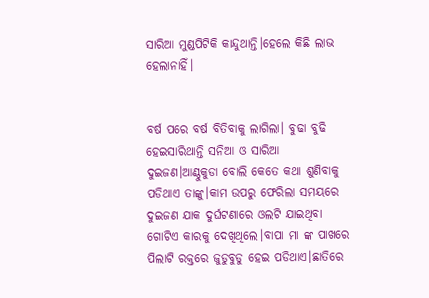ସାରିଆ ମୁଣ୍ଡପିଟିକି କାନ୍ଦୁଥାନ୍ତି।ହେଲେ କିଛି ଲାଭ ହେଲାନାହିଁ।


ବର୍ଷ ପରେ ବର୍ଷ ବିତିବାକୁ ଲାଗିଲା। ବୁଢା ବୁଢି ହେଇସାରିଥାନ୍ତି ସନିଆ ଓ ସାରିଆ ଦୁଇଜଣ।ଆଣ୍ଠୁକୁଡା ବୋଲି କେତେ କଥା ଶୁଣିବାକୁ ପଡିଥାଏ ତାଙ୍କୁ।କାମ ଉପରୁ ଫେରିଲା ସମୟରେ ଦୁଇଜଣ ଯାକ ଦୁର୍ଘଟଣାରେ ଓଲଟି ଯାଇଥିବା ଗୋଟିଏ କାରକୁ ଦେଖିଥିଲେ।ବାପା ମା ଙ୍କ ପାଖରେ ପିଲାଟି ରକ୍ତରେ ଜୁଡୁବୁଡୁ ହେଇ ପଡିଥାଏ।ଛାତିରେ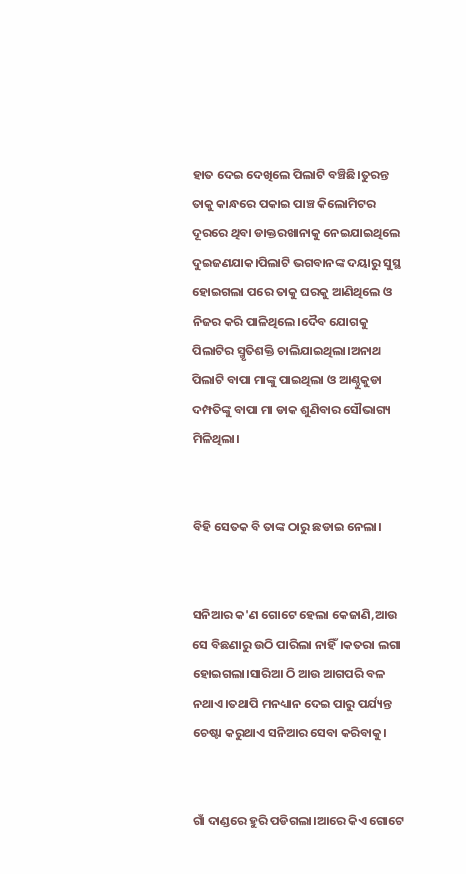ହାତ ଦେଇ ଦେଖିଲେ ପିଲାଟି ବଞ୍ଚିଛି।ତୁରନ୍ତ ତାକୁ କାନ୍ଧରେ ପକାଇ ପାଞ୍ଚ କିଲୋମିଟର ଦୂରରେ ଥିବା ଡାକ୍ତରଖାନାକୁ ନେଇଯାଇଥିଲେ ଦୁଇଜଣଯାକ।ପିଲାଟି ଭଗବାନଙ୍କ ଦୟାରୁ ସୁସ୍ଥ ହୋଇଗଲା ପରେ ତାକୁ ଘରକୁ ଆଣିଥିଲେ ଓ ନିଜର କରି ପାଳିଥିଲେ।ଦୈବ ଯୋଗକୁ ପିଲାଟିର ସ୍ମୃତିଶକ୍ତି ଚାଲିଯାଇଥିଲା।ଅନାଥ ପିଲାଟି ବାପା ମାଙ୍କୁ ପାଇଥିଲା ଓ ଆଣ୍ଠୁକୁଡା ଦମ୍ପତିଙ୍କୁ ବାପା ମା ଡାକ ଶୁଣିବାର ସୌଭାଗ୍ୟ ମିଳିଥିଲା।


ବିହି ସେତକ ବି ତାଙ୍କ ଠାରୁ ଛଡାଇ ନେଲା।


ସନିଆର କ'ଣ ଗୋଟେ ହେଲା କେଜାଣି,ଆଉ ସେ ବିଛଣାରୁ ଉଠି ପାରିଲା ନାହିଁ।କତରା ଲଗା ହୋଇଗଲା।ସାରିଆ ଠି ଆଉ ଆଗପରି ବଳ ନଥାଏ।ତଥାପି ମନଧ୍ୟାନ ଦେଇ ପାରୁ ପର୍ଯ୍ୟନ୍ତ ଚେଷ୍ଟା କରୁଥାଏ ସନିଆର ସେବା କରିବାକୁ।


ଗାଁ ଦାଣ୍ଡରେ ହୁରି ପଡିଗଲା।ଆରେ କିଏ ଗୋଟେ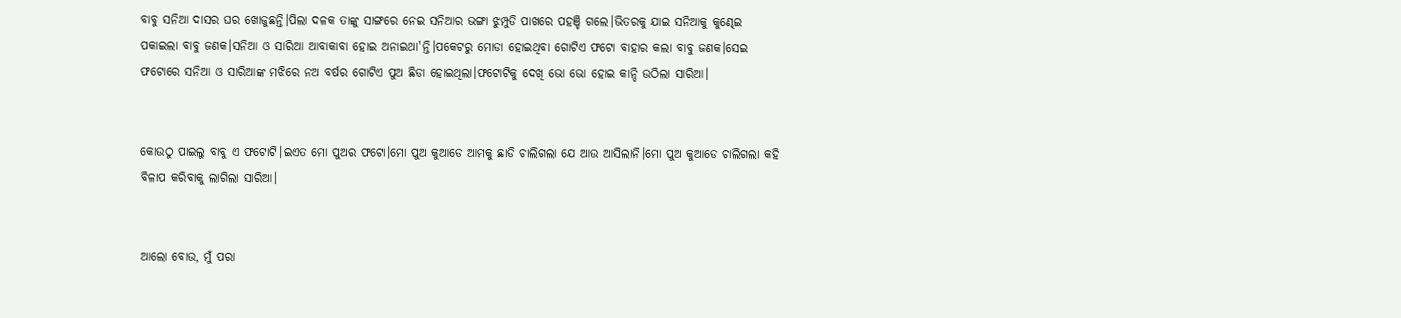ବାବୁ ସନିଆ ଦାସର ଘର ଖୋଜୁଛନ୍ତି।ପିଲା ଦଳକ ତାଙ୍କୁ ସାଙ୍ଗରେ ନେଇ ସନିଆର ଭଙ୍ଗା ଝୁମ୍ପୁଡି ପାଖରେ ପହଞ୍ଚି ଗଲେ।ଭିତରକୁ ଯାଇ ସନିଆକୁ କୁଣ୍ଢେଇ ପକାଇଲା ବାବୁ ଜଣକ।ସନିଆ ଓ ସାରିଆ ଆବାକାବା ହୋଇ ଅନାଇଥା'ନ୍ତି।ପକେଟରୁ ମୋଡା ହୋଇଥିବା ଗୋଟିଏ ଫଟୋ ବାହାର କଲା ବାବୁ ଜଣକ।ସେଇ ଫଟୋରେ ସନିଆ ଓ ସାରିଆଙ୍କ ମଝିରେ ନଅ ବର୍ଷର ଗୋଟିଏ ପୁଅ ଛିଡା ହୋଇଥିଲା।ଫଟୋଟିକୁ ଦେଖି ଭୋ ଭୋ ହୋଇ କାନ୍ଦି ଉଠିଲା ସାରିଆ।


କୋଉଠୁ ପାଇଲୁ ବାବୁ ଏ ଫଟୋଟି।ଇଏତ ମୋ ପୁଅର ଫଟୋ।ମୋ ପୁଅ କୁଆଡେ ଆମକୁ ଛାଡି ଚାଲିଗଲା ଯେ ଆଉ ଆସିଲାନି।ମୋ ପୁଅ କୁଆଡେ ଚାଲିଗଲା କହି ବିଳାପ କରିବାକୁ ଲାଗିଲା ସାରିଆ।


ଆଲୋ ବୋଉ, ମୁଁ ପରା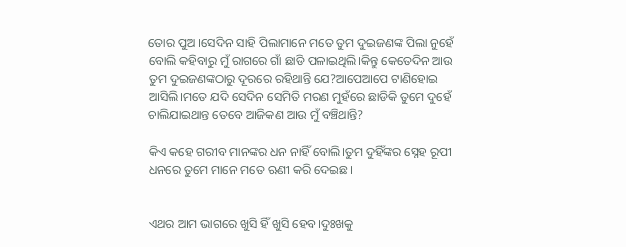ତୋର ପୁଅ ।ସେଦିନ ସାହି ପିଲାମାନେ ମତେ ତୁମ ଦୁଇଜଣଙ୍କ ପିଲା ନୁହେଁ ବୋଲି କହିବାରୁ ମୁଁ ରାଗରେ ଗାଁ ଛାଡି ପଳାଇଥିଲି।କିନ୍ତୁ କେତେଦିନ ଆଉ ତୁମ ଦୁଇଜଣଙ୍କଠାରୁ ଦୂରରେ ରହିଥାନ୍ତି ଯେ?ଆପେଆପେ ଟାଣିହୋଇ ଆସିଲି।ମତେ ଯଦି ସେଦିନ ସେମିତି ମରଣ ମୁହଁରେ ଛାଡିକି ତୁମେ ଦୁହେଁ ଚାଲିଯାଇଥାନ୍ତ ତେବେ ଆଜିକଣ ଆଉ ମୁଁ ବଞ୍ଚିଥାନ୍ତି?

କିଏ କହେ ଗରୀବ ମାନଙ୍କର ଧନ ନାହିଁ ବୋଲି।ତୁମ ଦୁହିଁଙ୍କର ସ୍ନେହ ରୂପୀ ଧନରେ ତୁମେ ମାନେ ମତେ ଋଣୀ କରି ଦେଇଛ।


ଏଥର ଆମ ଭାଗରେ ଖୁସି ହିଁ ଖୁସି ହେବ।ଦୁଃଖକୁ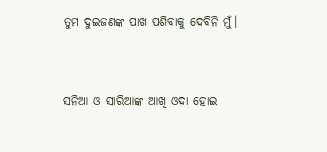ତୁମ ଦୁଇଜଣଙ୍କ ପାଖ ପଶିବାକୁ ଦେବିନି ମୁଁ।


ସନିଆ ଓ ସାରିଆଙ୍କ ଆଖି ଓଦା ହୋଇ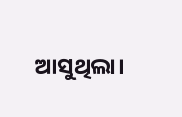ଆସୁଥିଲା।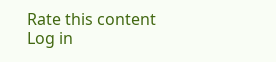Rate this content
Log in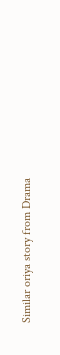Similar oriya story from Drama